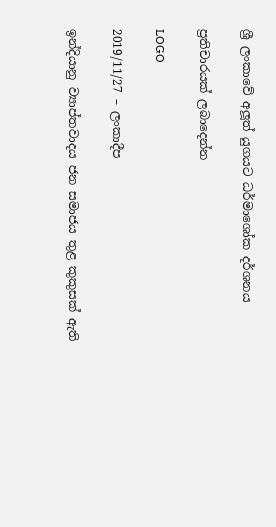ශ්‍රී ලංකාවේ අලූත් යුගයට ධර්මාශෝක දර්ශනය

ප්‍රතිචාරයක් ලබාදෙන්න

LOGO

2019/11/27 – ලංකාදීප

ඉන්දියානු ව්‍යාප්තවාදය ජන සමාජය තුළ කුකුසක් ඇති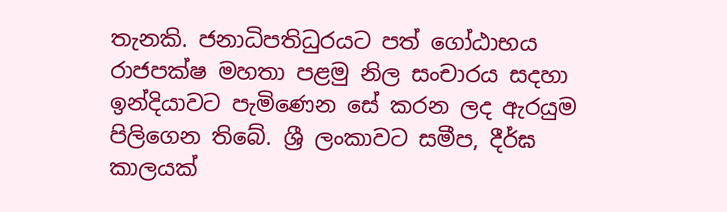තැනකි. ජනාධිපතිධුරයට පත් ගෝඨාභය රාජපක්ෂ මහතා පළමු නිල සංචාරය සදහා ඉන්දියාවට පැමිණෙන සේ කරන ලද ඇරයුම පිලිගෙන තිබේ. ශ්‍රී ලංකාවට සමීප, දීර්ඝ කාලයක්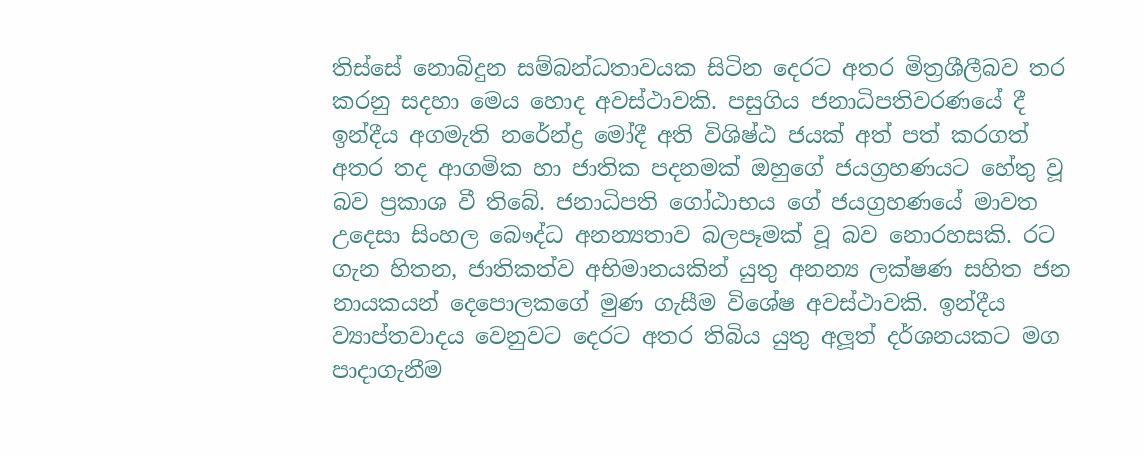තිස්සේ නොබිදුන සම්බන්ධතාවයක සිටින දෙරට අතර මිත්‍රශීලීබව තර කරනු සදහා මෙය හොද අවස්ථාවකි. පසුගිය ජනාධිපතිවරණයේ දී ඉන්දීය අගමැති නරේන්ද්‍ර මෝදී අති විශිෂ්ඨ ජයක් අත් පත් කරගත් අතර තද ආගමික හා ජාතික පදනමක් ඔහුගේ ජයග්‍රහණයට හේතු වූ බව ප්‍රකාශ වී තිබේ. ජනාධිපති ගෝඨාභය ගේ ජයග්‍රහණයේ මාවත උදෙසා සිංහල බෞද්ධ අනන්‍යතාව බලපෑමක් වූ බව නොරහසකි. රට ගැන හිතන, ජාතිකත්ව අභිමානයකින් යුතු අනන්‍ය ලක්ෂණ සහිත ජන නායකයන් දෙපොලකගේ මුණ ගැසීම විශේෂ අවස්ථාවකි. ඉන්දීය ව්‍යාප්තවාදය වෙනුවට දෙරට අතර තිබිය යුතු අලූත් දර්ශනයකට මග පාදාගැනීම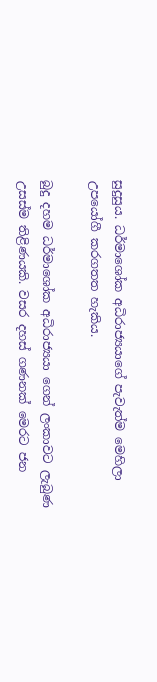සුදුසුය. ධර්මාශෝක අධිරාජ්‍යයාගේ පැවැත්ම මෙහිලා උපයෝගී කරගතත හැකිය.

බුදු දහම ධර්මාශෝක අධිරාජ්‍යයා ගෙන් ලංකාවට ලැබුණ උසස්ම තිළිණයකි. වසර දහස් ගණනක් මෙරට ජන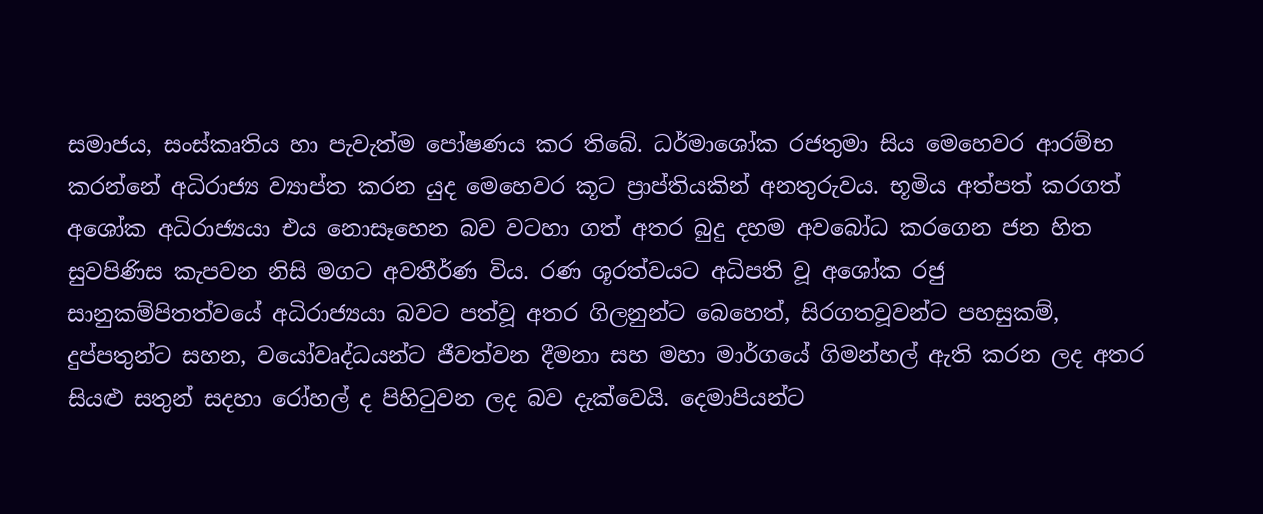සමාජය, සංස්කෘතිය හා පැවැත්ම පෝෂණය කර තිබේ. ධර්මාශෝක රජතුමා සිය මෙහෙවර ආරම්භ කරන්නේ අධිරාජ්‍ය ව්‍යාප්ත කරන යුද මෙහෙවර කූට ප්‍රාප්තියකින් අනතුරුවය. භූමිය අත්පත් කරගත් අශෝක අධිරාජ්‍යයා එය නොසෑහෙන බව වටහා ගත් අතර බුදු දහම අවබෝධ කරගෙන ජන හිත සුවපිණිස කැපවන නිසි මගට අවතීර්ණ විය. රණ ශූරත්වයට අධිපති වූ අශෝක රජු සානුකම්පිතත්වයේ අධිරාජ්‍යයා බවට පත්වූ අතර ගිලනුන්ට බෙහෙත්, සිරගතවූවන්ට පහසුකම්, දුප්පතුන්ට සහන, වයෝවෘද්ධයන්ට ජීවත්වන දීමනා සහ මහා මාර්ගයේ ගිමන්හල් ඇති කරන ලද අතර සියළු සතුන් සදහා රෝහල් ද පිහිටුවන ලද බව දැක්වෙයි. දෙමාපියන්ට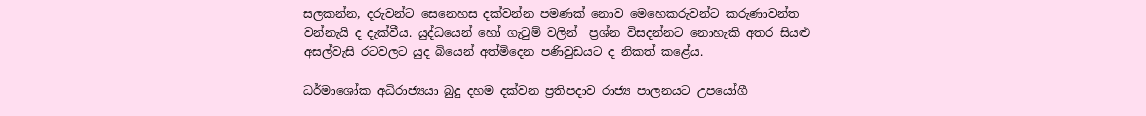සලකන්න, දරුවන්ට සෙනෙහස දක්වන්න පමණක් නොව මෙහෙකරුවන්ට කරුණාවන්ත වන්නැයි ද දැක්වීය. යුද්ධයෙන් හෝ ගැටුම් වලින්  ප්‍රශ්න විසදන්නට නොහැකි අතර සියළු අසල්වැසි රටවලට යුද බියෙන් අත්මිදෙන පණිවුඩයට ද නිකත් කළේය.

ධර්මාශෝක අධිරාජ්‍යයා බුදු දහම දක්වන ප්‍රතිපදාව රාජ්‍ය පාලනයට උපයෝගී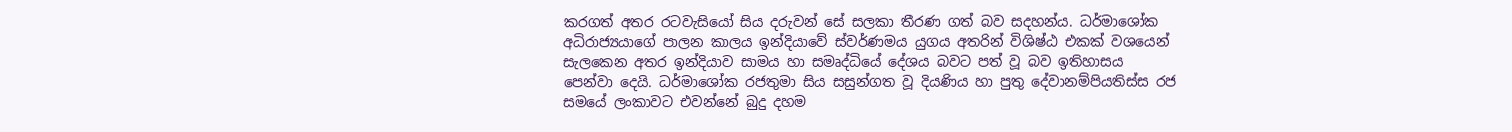කරගත් අතර රටවැසියෝ සිය දරුවන් සේ සලකා තීරණ ගත් බව සදහන්ය. ධර්මාශෝක අධිරාජ්‍යයාගේ පාලන කාලය ඉන්දියාවේ ස්වර්ණමය යුගය අතරින් විශිෂ්ඨ එකක් වශයෙන් සැලකෙන අතර ඉන්දියාව සාමය හා සමෘද්ධියේ දේශය බවට පත් වූ බව ඉතිහාසය පෙන්වා දෙයි. ධර්මාශෝක රජතුමා සිය සසුන්ගත වූ දියණිය හා පුතු දේවානම්පියතිස්ස රජ සමයේ ලංකාවට එවන්නේ බුදු දහම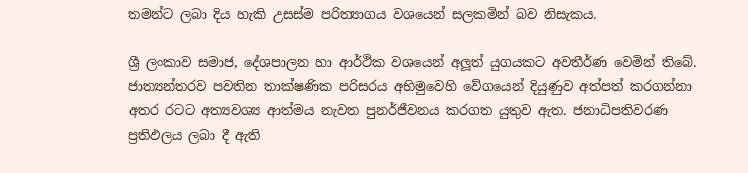තමන්ට ලබා දිය හැකි උසස්ම පරිත්‍යාගය වශයෙන් සලකමින් බව නිසැකය.

ශ්‍රී ලංකාව සමාජ, දේශපාලන හා ආර්ථික වශයෙන් අලූත් යුගයකට අවතීර්ණ වෙමින් තිබේ. ජාත්‍යන්තරව පවතින තාක්ෂණික පරිසරය අභිමුවෙහි වේගයෙන් දියුණුව අත්පත් කරගන්නා අතර රටට අත්‍යවශ්‍ය ආත්මය නැවත පුනර්ජීවනය කරගත යුතුව ඇත. ජනාධිපතිවරණ ප්‍රතිඵලය ලබා දී ඇති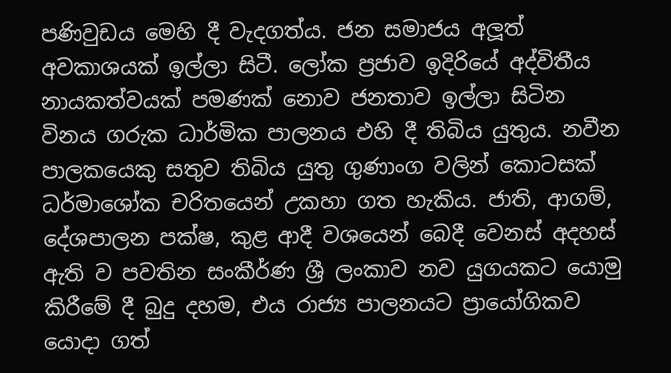පණිවුඩය මෙහි දී වැදගත්ය. ජන සමාජය අලූත් අවකාශයක් ඉල්ලා සිටී. ලෝක ප්‍රජාව ඉදිරියේ අද්විතීය නායකත්වයක් පමණක් නොව ජනතාව ඉල්ලා සිටින විනය ගරුක ධාර්මික පාලනය එහි දී තිබිය යුතුය. නවීන පාලකයෙකු සතුව තිබිය යුතු ගුණාංග වලින් කොටසක් ධර්මාශෝක චරිතයෙන් උකහා ගත හැකිය. ජාති, ආගම්, දේශපාලන පක්ෂ, කුළ ආදී වශයෙන් බෙදී වෙනස් අදහස් ඇති ව පවතින සංකීර්ණ ශ්‍රී ලංකාව නව යුගයකට යොමු කිරීමේ දී බුදු දහම, එය රාජ්‍ය පාලනයට ප්‍රායෝගිකව යොදා ගත්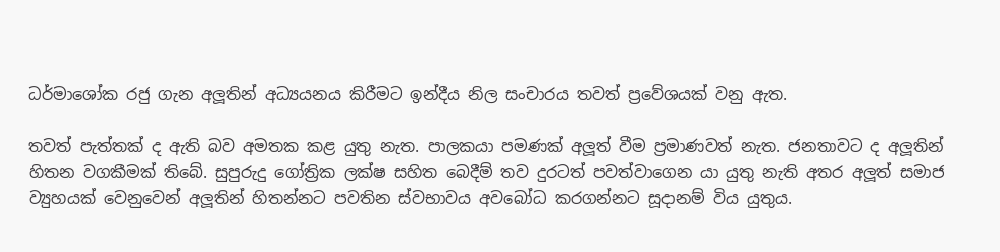ධර්මාශෝක රජු ගැන අලූතින් අධ්‍යයනය කිරීමට ඉන්දීය නිල සංචාරය තවත් ප්‍රවේශයක් වනු ඇත.

තවත් පැත්තක් ද ඇති බව අමතක කළ යුතු නැත. පාලකයා පමණක් අලූත් වීම ප්‍රමාණවත් නැත. ජනතාවට ද අලූතින් හිතන වගකීමක් තිබේ. සුපුරුදු ගෝත්‍රික ලක්ෂ සහිත බෙදීම් තව දුරටත් පවත්වාගෙන යා යුතු නැති අතර අලූත් සමාජ ව්‍යුහයක් වෙනුවෙන් අලූතින් හිතන්නට පවතින ස්වභාවය අවබෝධ කරගන්නට සූදානම් විය යුතුය.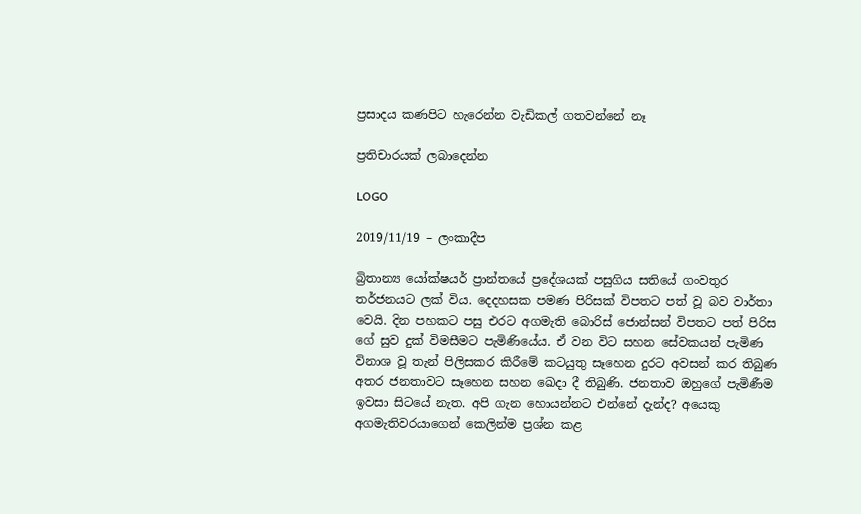ප්‍රසාදය කණපිට හැරෙන්න වැඩිකල් ගතවන්නේ නෑ

ප්‍රතිචාරයක් ලබාදෙන්න

LOGO

2019/11/19 – ලංකාදීප

බ්‍රිතාන්‍ය යෝක්ෂයර් ප්‍රාන්තයේ ප්‍රදේශයක් පසුගිය සතියේ ගංවතුර තර්ජනයට ලක් විය. දෙදහසක පමණ පිරිසක් විපතට පත් වූ බව වාර්තා වෙයි. දින පහකට පසු එරට අගමැති බොරිස් ජොන්සන් විපතට පත් පිරිස ගේ සුව දුක් විමසීමට පැමිණියේය. ඒ වන විට සහන සේවකයන් පැමිණ විනාශ වූ තැන් පිලිසකර කිරීමේ කටයුතු සෑහෙන දුරට අවසන් කර තිබුණ අතර ජනතාවට සෑහෙන සහන ඛෙදා දී තිබුණි. ජනතාව ඔහුගේ පැමිණීම ඉවසා සිටයේ නැත. අපි ගැන හොයන්නට එන්නේ දැන්ද? අයෙකු අගමැතිවරයාගෙන් කෙලින්ම ප්‍රශ්න කළ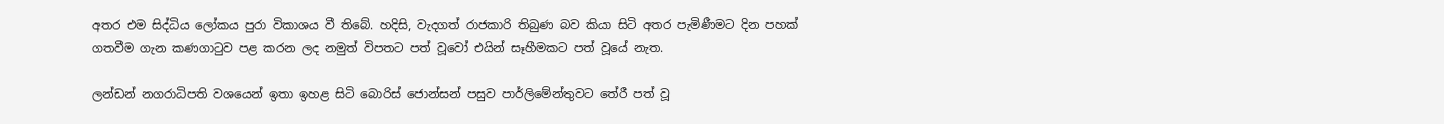අතර එම සිද්ධිය ලෝකය පුරා විකාශය වී තිබේ. හදිසි, වැදගත් රාජකාරි තිබුණ බව කියා සිටි අතර පැමිණීමට දින පහක් ගතවීම ගැන කණගාටුව පළ කරන ලද නමුත් විපතට පත් වූවෝ එයින් සෑහීමකට පත් වූයේ නැත.

ලන්ඩන් නගරාධිපති වශයෙන් ඉතා ඉහළ සිටි බොරිස් ජොන්සන් පසුව පාර්ලිමේන්තුවට තේරී පත් වූ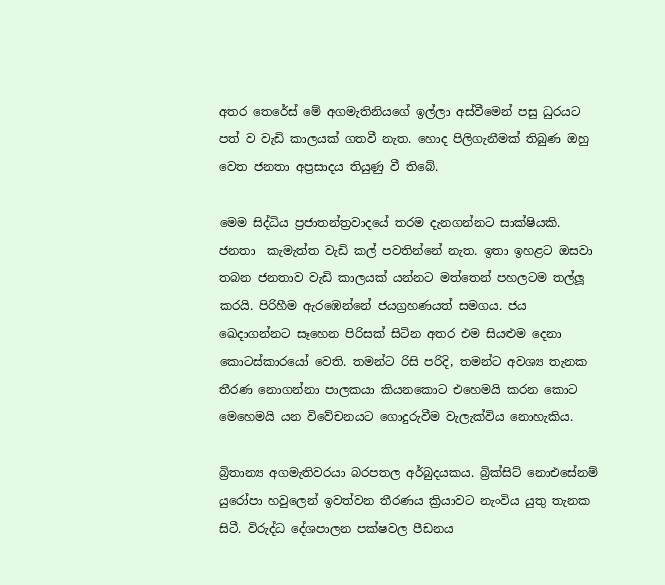අතර තෙරේස් මේ අගමැතිනියගේ ඉල්ලා අස්වීමෙන් පසු ධුරයට පත් ව වැඩි කාලයක් ගතවී නැත. හොද පිලිගැනීමක් තිබුණ ඔහු වෙත ජනතා අප්‍රසාදය තියුණු වී තිබේ.

මෙම සිද්ධිය ප්‍රජාතන්ත්‍රවාදයේ තරම දැනගන්නට සාක්ෂියකි. ජනතා  කැමැත්ත වැඩි කල් පවතින්නේ නැත. ඉතා ඉහළට ඔසවා තබන ජනතාව වැඩි කාලයක් යන්නට මත්තෙන් පහලටම තල්ලූ කරයි. පිරිහීම ඇරඹෙන්නේ ජයග්‍රහණයත් සමගය. ජය ඛෙදාගන්නට සෑහෙන පිරිසක් සිටින අතර එම සියළුම දෙනා කොටස්කාරයෝ වෙති. තමන්ට රිසි පරිදි, තමන්ට අවශ්‍ය තැනක තීරණ නොගන්නා පාලකයා කියනකොට එහෙමයි කරන කොට මෙහෙමයි යන විවේචනයට ගොදුරුවීම වැලැක්විය නොහැකිය.

බ්‍රිතාන්‍ය අගමැතිවරයා බරපතල අර්බුදයකය. බ්‍රික්සිට් නොඑසේනම් යුරෝපා හවුලෙන් ඉවත්වන තීරණය ක්‍රියාවට නැංවිය යුතු තැනක සිටී. විරුද්ධ දේශපාලන පක්ෂවල පීඩනය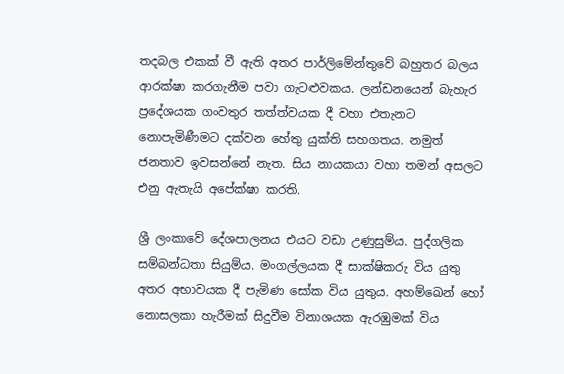තදබල එකක් වී ඇති අතර පාර්ලිමේන්තුවේ බහුතර බලය ආරක්ෂා කරගැනීම පවා ගැටළුවකය. ලන්ඩනයෙන් බැහැර ප්‍රදේශයක ගංවතුර තත්ත්වයක දී වහා එතැනට නොපැමිණීමට දක්වන හේතු යුක්ති සහගතය. නමුත් ජනතාව ඉවසන්නේ නැත. සිය නායකයා වහා තමන් අසලට එනු ඇතැයි අපේක්ෂා කරති.

ශ්‍රී ලංකාවේ දේශපාලනය එයට වඩා උණුසුම්ය. පුද්ගලික සම්බන්ධතා සියුම්ය. මංගල්ලයක දී සාක්ෂිකරු විය යුතු අතර අභාවයක දී පැමිණ සෝක විය යුතුය. අහම්ඛෙන් හෝ නොසලකා හැරීමක් සිදුවීම විනාශයක ඇරඹුමක් විය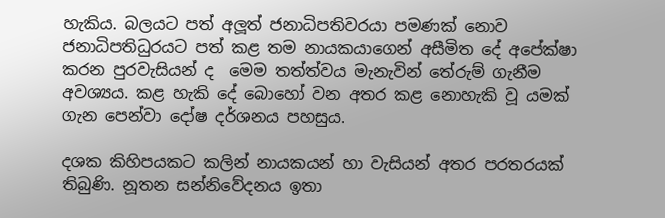හැකිය. බලයට පත් අලූත් ජනාධිපතිවරයා පමණක් නොව ජනාධිපතිධුරයට පත් කළ තම නායකයාගෙන් අසීමිත දේ අපේක්ෂා කරන පුරවැසියන් ද  මෙම තත්ත්වය මැනැවින් තේරුම් ගැනීම අවශ්‍යය. කළ හැකි දේ බොහෝ වන අතර කළ නොහැකි වූ යමක් ගැන පෙන්වා දෝෂ දර්ශනය පහසුය.

දශක කිහිපයකට කලින් නායකයන් හා වැසියන් අතර පරතරයක් තිබුණි. නූතන සන්නිවේදනය ඉතා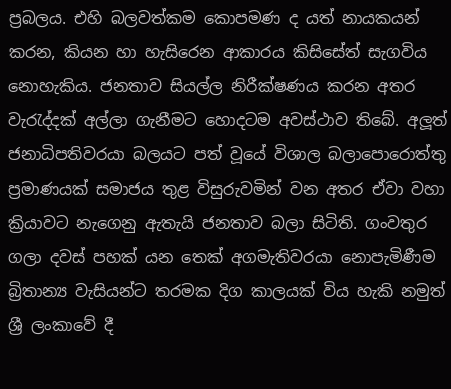ප්‍රබලය. එහි බලවත්කම කොපමණ ද යත් නායකයන් කරන, කියන හා හැසිරෙන ආකාරය කිසිසේත් සැගවිය නොහැකිය. ජනතාව සියල්ල නිරීක්ෂණය කරන අතර වැරැද්දක් අල්ලා ගැනීමට හොදටම අවස්ථාව තිබේ. අලූත් ජනාධිපතිවරයා බලයට පත් වූයේ විශාල බලාපොරොත්තු ප්‍රමාණයක් සමාජය තුළ විසුරුවමින් වන අතර ඒවා වහා ක්‍රියාවට නැගෙනු ඇතැයි ජනතාව බලා සිටිති. ගංවතුර ගලා දවස් පහක් යන තෙක් අගමැතිවරයා නොපැමිණීම බ්‍රිතාන්‍ය වැසියන්ට තරමක දිග කාලයක් විය හැකි නමුත් ශ්‍රී ලංකාවේ දී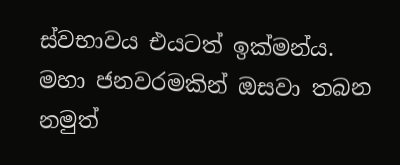ස්වභාවය එයටත් ඉක්මන්ය. මහා ජනවරමකින් ඔසවා තබන නමුත්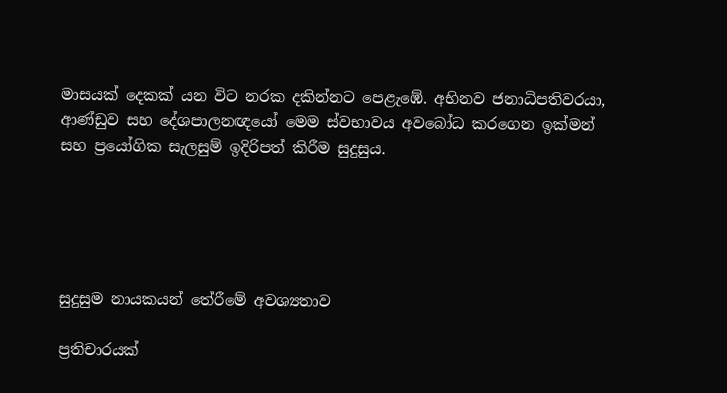මාසයක් දෙකක් යන විට නරක දකින්නට පෙළැඹේ. අභිනව ජනාධිපතිවරයා, ආණ්ඩුව සහ දේශපාලනඥයෝ මෙම ස්වභාවය අවබෝධ කරගෙන ඉක්මන් සහ ප්‍රයෝගික සැලසුම් ඉදිරිපත් කිරීම සුදුසුය.





සුදුසුම නායකයන් තේරීමේ අවශ්‍යතාව

ප්‍රතිචාරයක්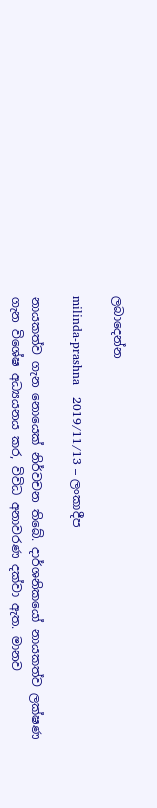ලබාදෙන්න

milinda-prashna   2019/11/13 – ලංකාදීප

නායකත්ව ගැන නොයෙක් නිර්වචන තිබේ. දාර්ශනිකයෝ නායකත්ව ලක්ෂණ ගැන විශේෂ අධ්‍යයනය කර, විවිධ අනාවරණ දක්වා ඇත. මානව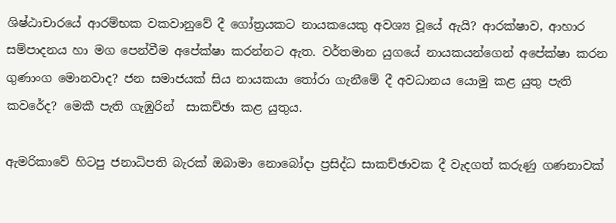ශිෂ්ඨාචාරයේ ආරම්භක වකවානුවේ දී ගෝත්‍රයකට නායකයෙකු අවශ්‍ය වූයේ ඇයි? ආරක්ෂාව, ආහාර සම්පාදනය හා මග පෙන්වීම අපේක්ෂා කරන්නට ඇත. වර්තමාන යුගයේ නායකයන්ගෙන් අපේක්ෂා කරන ගුණාංග මොනවාද? ජන සමාජයක් සිය නායකයා තෝරා ගැනීමේ දී අවධානය යොමු කළ යුතු පැති කවරේද? මෙකී පැති ගැඹුරින්  සාකච්ඡා කළ යුතුය.

ඇමරිකාවේ හිටපු ජනාධිපති බැරක් ඔබාමා නොබෝදා ප්‍රසිද්ධ සාකච්ඡාවක දී වැදගත් කරුණු ගණනාවක්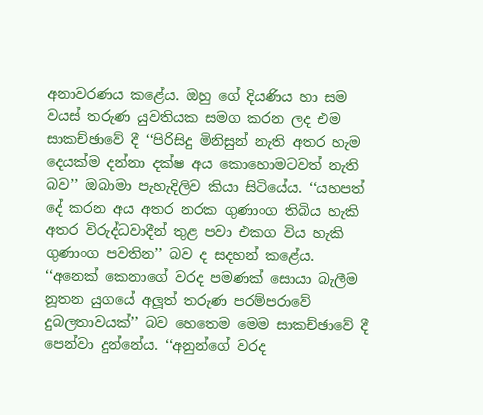අනාවරණය කළේය. ඔහු ගේ දියණිය හා සම වයස් තරුණ යුවතියක සමග කරන ලද එම සාකච්ඡාවේ දී ‘‘පිරිසිදු මිනිසුන් නැති අතර හැම දෙයක්ම දන්නා දක්ෂ අය කොහොමටවත් නැති බව’’ ඔබාමා පැහැදිලිව කියා සිටියේය. ‘‘යහපත් දේ කරන අය අතර නරක ගුණාංග තිබිය හැකි අතර විරුද්ධවාදීන් තුළ පවා එකග විය හැකි ගුණාංග පවතින’’ බව ද සදහන් කළේය. ‘‘අනෙක් කෙනාගේ වරද පමණක් සොයා බැලීම නූතන යුගයේ අලූත් තරුණ පරම්පරාවේ දුබලතාවයක්’’ බව හෙතෙම මෙම සාකච්ඡාවේ දී පෙන්වා දුන්නේය. ‘‘අනුන්ගේ වරද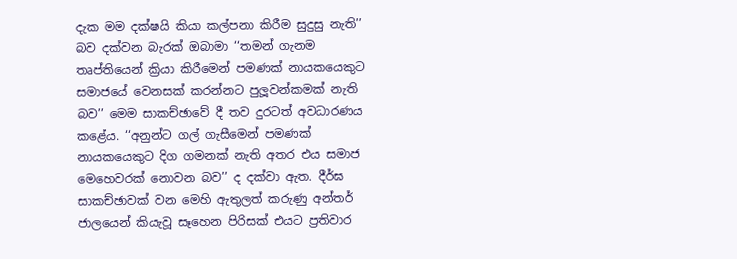දැක මම දක්ෂයි කියා කල්පනා කිරීම සුදුසු නැති’’ බව දක්වන බැරක් ඔබාමා ‘‘තමන් ගැනම තෘප්තියෙන් ක්‍රියා කිරීමෙන් පමණක් නායකයෙකුට සමාජයේ වෙනසක් කරන්නට පුලූවන්කමක් නැති බව’’ මෙම සාකච්ඡාවේ දී තව දුරටත් අවධාරණය කළේය. ‘‘අනුන්ට ගල් ගැසීමෙන් පමණක් නායකයෙකුට දිග ගමනක් නැති අතර එය සමාජ මෙහෙවරක් නොවන බව’’ ද දක්වා ඇත. දීර්ඝ සාකච්ඡාවක් වන මෙහි ඇතුලත් කරුණු අන්තර් ජාලයෙන් කියැවූ සෑහෙන පිරිසක් එයට ප්‍රතිවාර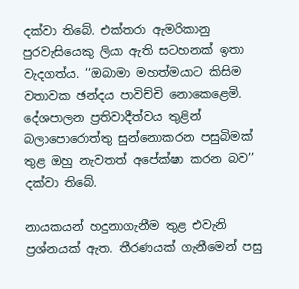දක්වා තිබේ. එක්තරා ඇමරිකානු පුරවැසියෙකු ලියා ඇති සටහනක් ඉතා වැදගත්ය. ‘‘ඔබාමා මහත්මයාට කිසිම වතාවක ඡන්දය පාවිච්චි නොකෙළෙමි. දේශපාලන ප්‍රතිවාදීත්වය තුළින් බලාපොරොත්තු සුන්නොකරන පසුබිමක් තුළ ඔහු නැවතත් අපේක්ෂා කරන බව’’ දක්වා තිබේ.

නායකයන් හදුනාගැනීම තුළ එවැනි ප්‍රශ්නයක් ඇත. තීරණයක් ගැනීමෙන් පසු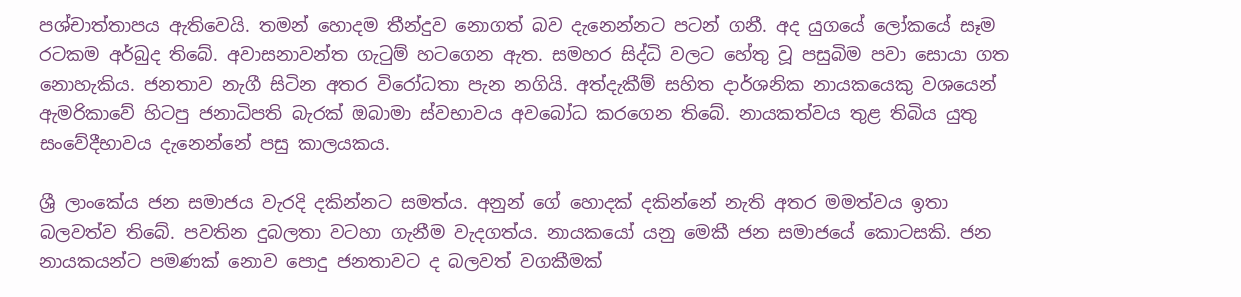පශ්චාත්තාපය ඇතිවෙයි. තමන් හොදම තීන්දුව නොගත් බව දැනෙන්නට පටන් ගනී. අද යුගයේ ලෝකයේ සෑම රටකම අර්බුද තිබේ. අවාසනාවන්ත ගැටුම් හටගෙන ඇත. සමහර සිද්ධි වලට හේතු වූ පසුබිම පවා සොයා ගත නොහැකිය. ජනතාව නැගී සිටින අතර විරෝධතා පැන නගියි. අත්දැකීම් සහිත දාර්ශනික නායකයෙකු වශයෙන් ඇමරිකාවේ හිටපු ජනාධිපති බැරක් ඔබාමා ස්වභාවය අවබෝධ කරගෙන තිබේ. නායකත්වය තුළ තිබිය යුතු සංවේදීභාවය දැනෙන්නේ පසු කාලයකය.

ශ්‍රී ලාංකේය ජන සමාජය වැරදි දකින්නට සමත්ය. අනුන් ගේ හොදක් දකින්නේ නැති අතර මමත්වය ඉතා බලවත්ව තිබේ. පවතින දුබලතා වටහා ගැනීම වැදගත්ය. නායකයෝ යනු මෙකී ජන සමාජයේ කොටසකි. ජන නායකයන්ට පමණක් නොව පොදු ජනතාවට ද බලවත් වගකීමක්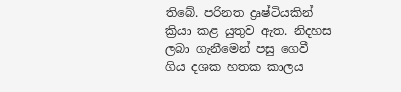තිබේ. පරිනත ද්‍රෘෂ්ටියකින් ක්‍රියා කළ යුතුව ඇත. නිදහස ලබා ගැනීමෙන් පසු ගෙවී ගිය දශක හතක කාලය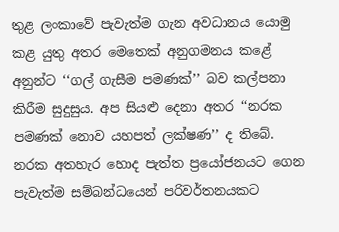තුළ ලංකාවේ පැවැත්ම ගැන අවධානය යොමු කළ යුතු අතර මෙතෙක් අනුගමනය කළේ අනුන්ට ‘‘ගල් ගැසීම පමණක්’’ බව කල්පනා කිරීම සුදුසුය. අප සියළු දෙනා අතර ‘‘නරක පමණක් නොව යහපත් ලක්ෂණ’’ ද තිබේ. නරක අතහැර හොද පැත්ත ප්‍රයෝජනයට ගෙන පැවැත්ම සම්බන්ධයෙන් පරිවර්තනයකට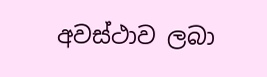අවස්ථාව ලබා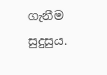ගැනීම සුදුසුය.